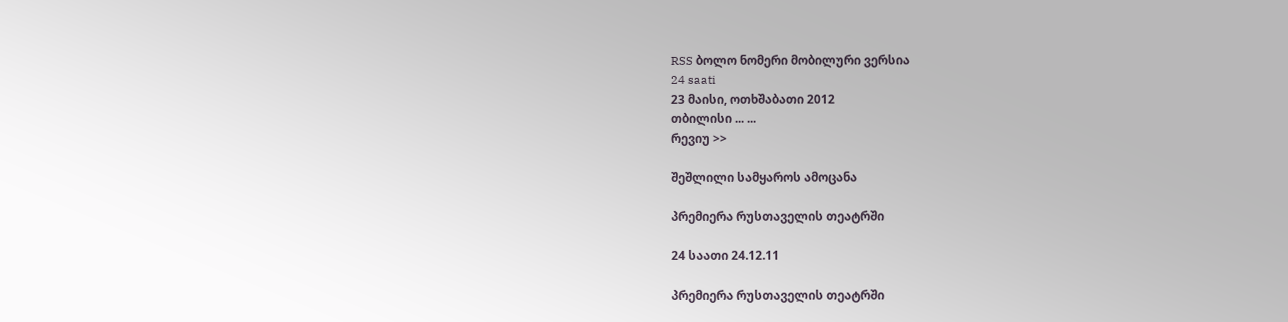RSS ბოლო ნომერი მობილური ვერსია
24 saati
23 მაისი, ოთხშაბათი 2012
თბილისი ... ...
რევიუ >>

შეშლილი სამყაროს ამოცანა

პრემიერა რუსთაველის თეატრში

24 საათი 24.12.11

პრემიერა რუსთაველის თეატრში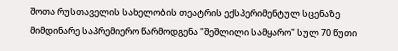შოთა რუსთაველის სახელობის თეატრის ექსპერიმენტულ სცენაზე მიმდინარე საპრემიერო წარმოდგენა "შეშლილი სამყარო" სულ 70 წუთი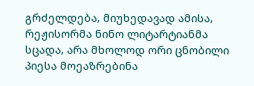გრძელდება, მიუხედავად ამისა, რეჟისორმა ნინო ლიტარტიანმა სცადა, არა მხოლოდ ორი ცნობილი პიესა მოეაზრებინა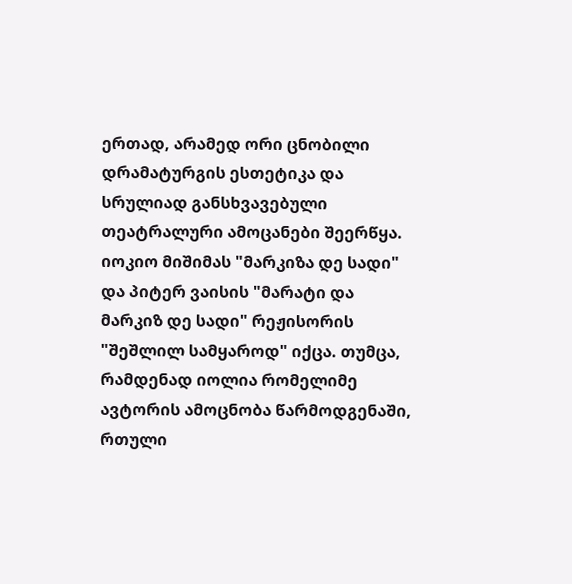ერთად, არამედ ორი ცნობილი დრამატურგის ესთეტიკა და სრულიად განსხვავებული თეატრალური ამოცანები შეერწყა. იოკიო მიშიმას "მარკიზა დე სადი" და პიტერ ვაისის "მარატი და მარკიზ დე სადი" რეჟისორის "შეშლილ სამყაროდ" იქცა. თუმცა, რამდენად იოლია რომელიმე ავტორის ამოცნობა წარმოდგენაში, რთული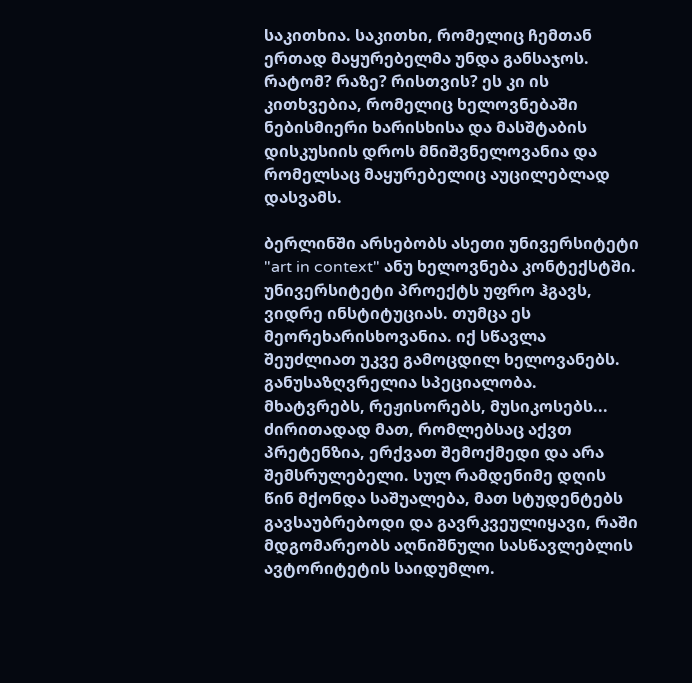საკითხია. საკითხი, რომელიც ჩემთან ერთად მაყურებელმა უნდა განსაჯოს. რატომ? რაზე? რისთვის? ეს კი ის კითხვებია, რომელიც ხელოვნებაში ნებისმიერი ხარისხისა და მასშტაბის დისკუსიის დროს მნიშვნელოვანია და რომელსაც მაყურებელიც აუცილებლად დასვამს.

ბერლინში არსებობს ასეთი უნივერსიტეტი "art in context" ანუ ხელოვნება კონტექსტში. უნივერსიტეტი პროექტს უფრო ჰგავს, ვიდრე ინსტიტუციას. თუმცა ეს მეორეხარისხოვანია. იქ სწავლა შეუძლიათ უკვე გამოცდილ ხელოვანებს. განუსაზღვრელია სპეციალობა. მხატვრებს, რეჟისორებს, მუსიკოსებს... ძირითადად მათ, რომლებსაც აქვთ პრეტენზია, ერქვათ შემოქმედი და არა შემსრულებელი. სულ რამდენიმე დღის წინ მქონდა საშუალება, მათ სტუდენტებს გავსაუბრებოდი და გავრკვეულიყავი, რაში მდგომარეობს აღნიშნული სასწავლებლის ავტორიტეტის საიდუმლო.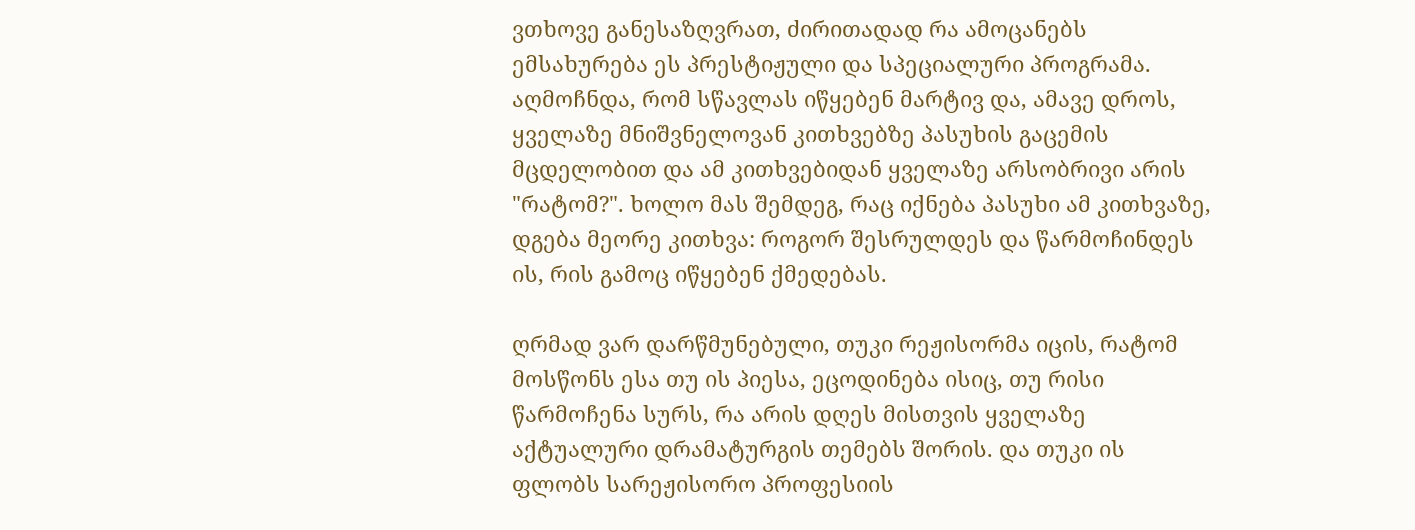ვთხოვე განესაზღვრათ, ძირითადად რა ამოცანებს ემსახურება ეს პრესტიჟული და სპეციალური პროგრამა. აღმოჩნდა, რომ სწავლას იწყებენ მარტივ და, ამავე დროს, ყველაზე მნიშვნელოვან კითხვებზე პასუხის გაცემის მცდელობით და ამ კითხვებიდან ყველაზე არსობრივი არის "რატომ?". ხოლო მას შემდეგ, რაც იქნება პასუხი ამ კითხვაზე, დგება მეორე კითხვა: როგორ შესრულდეს და წარმოჩინდეს ის, რის გამოც იწყებენ ქმედებას.

ღრმად ვარ დარწმუნებული, თუკი რეჟისორმა იცის, რატომ მოსწონს ესა თუ ის პიესა, ეცოდინება ისიც, თუ რისი წარმოჩენა სურს, რა არის დღეს მისთვის ყველაზე აქტუალური დრამატურგის თემებს შორის. და თუკი ის ფლობს სარეჟისორო პროფესიის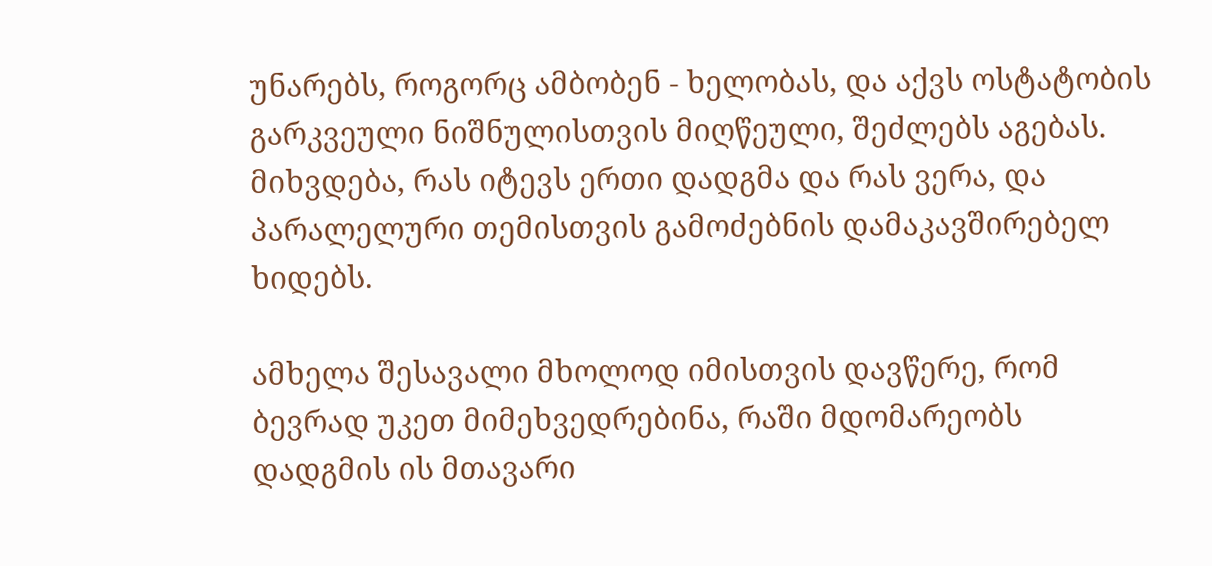უნარებს, როგორც ამბობენ - ხელობას, და აქვს ოსტატობის გარკვეული ნიშნულისთვის მიღწეული, შეძლებს აგებას. მიხვდება, რას იტევს ერთი დადგმა და რას ვერა, და პარალელური თემისთვის გამოძებნის დამაკავშირებელ ხიდებს.

ამხელა შესავალი მხოლოდ იმისთვის დავწერე, რომ ბევრად უკეთ მიმეხვედრებინა, რაში მდომარეობს დადგმის ის მთავარი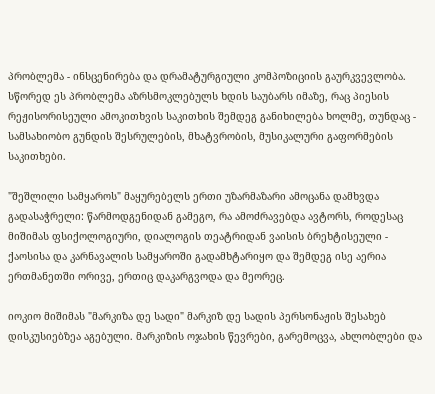პრობლემა - ინსცენირება და დრამატურგიული კომპოზიციის გაურკვევლობა. სწორედ ეს პრობლემა აზრსმოკლებულს ხდის საუბარს იმაზე, რაც პიესის რეჟისორისეული ამოკითხვის საკითხის შემდეგ განიხილება ხოლმე, თუნდაც - სამსახიობო გუნდის შესრულების, მხატვრობის, მუსიკალური გაფორმების საკითხები.

"შეშლილი სამყაროს" მაყურებელს ერთი უზარმაზარი ამოცანა დამხვდა გადასაჭრელი: წარმოდგენიდან გამეგო, რა ამოძრავებდა ავტორს, როდესაც მიშიმას ფსიქოლოგიური, დიალოგის თეატრიდან ვაისის ბრეხტისეული - ქაოსისა და კარნავალის სამყაროში გადამხტარიყო და შემდეგ ისე აერია ერთმანეთში ორივე, ერთიც დაკარგვოდა და მეორეც.

იოკიო მიშიმას "მარკიზა დე სადი" მარკიზ დე სადის პერსონაჟის შესახებ დისკუსიებზეა აგებული. მარკიზის ოჯახის წევრები, გარემოცვა, ახლობლები და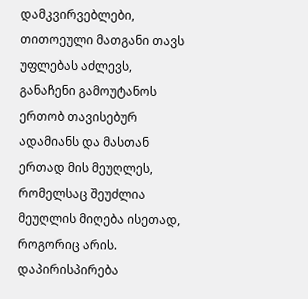დამკვირვებლები, თითოეული მათგანი თავს უფლებას აძლევს, განაჩენი გამოუტანოს ერთობ თავისებურ ადამიანს და მასთან ერთად მის მეუღლეს, რომელსაც შეუძლია მეუღლის მიღება ისეთად, როგორიც არის. დაპირისპირება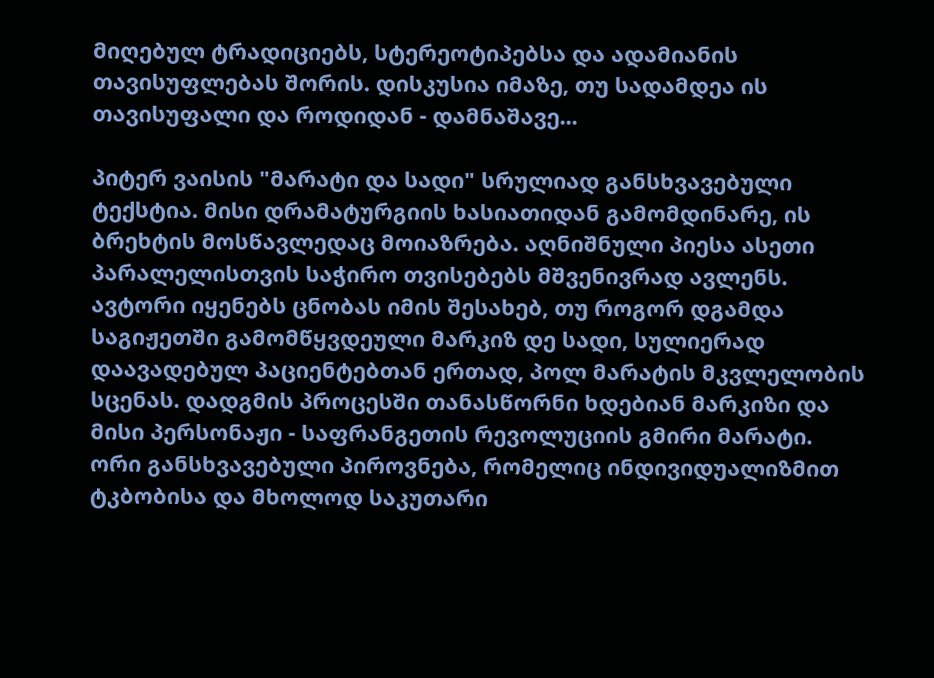მიღებულ ტრადიციებს, სტერეოტიპებსა და ადამიანის თავისუფლებას შორის. დისკუსია იმაზე, თუ სადამდეა ის თავისუფალი და როდიდან - დამნაშავე...

პიტერ ვაისის "მარატი და სადი" სრულიად განსხვავებული ტექსტია. მისი დრამატურგიის ხასიათიდან გამომდინარე, ის ბრეხტის მოსწავლედაც მოიაზრება. აღნიშნული პიესა ასეთი პარალელისთვის საჭირო თვისებებს მშვენივრად ავლენს. ავტორი იყენებს ცნობას იმის შესახებ, თუ როგორ დგამდა საგიჟეთში გამომწყვდეული მარკიზ დე სადი, სულიერად დაავადებულ პაციენტებთან ერთად, პოლ მარატის მკვლელობის სცენას. დადგმის პროცესში თანასწორნი ხდებიან მარკიზი და მისი პერსონაჟი - საფრანგეთის რევოლუციის გმირი მარატი. ორი განსხვავებული პიროვნება, რომელიც ინდივიდუალიზმით ტკბობისა და მხოლოდ საკუთარი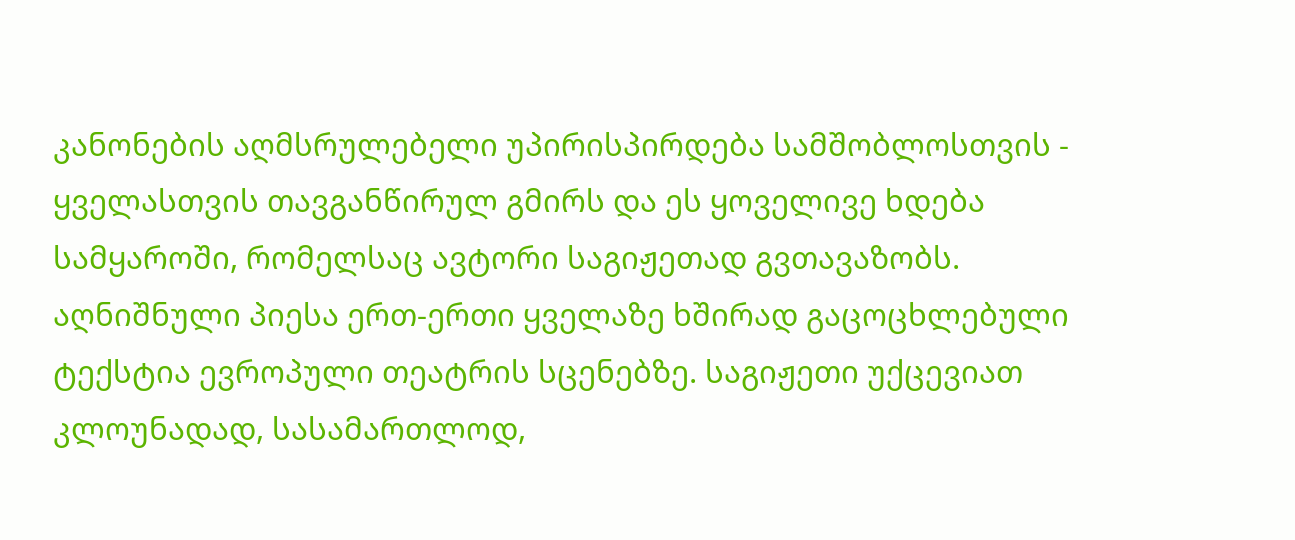კანონების აღმსრულებელი უპირისპირდება სამშობლოსთვის - ყველასთვის თავგანწირულ გმირს და ეს ყოველივე ხდება სამყაროში, რომელსაც ავტორი საგიჟეთად გვთავაზობს. აღნიშნული პიესა ერთ-ერთი ყველაზე ხშირად გაცოცხლებული ტექსტია ევროპული თეატრის სცენებზე. საგიჟეთი უქცევიათ კლოუნადად, სასამართლოდ,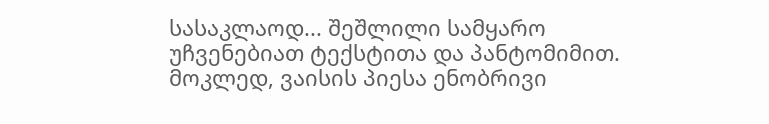სასაკლაოდ... შეშლილი სამყარო უჩვენებიათ ტექსტითა და პანტომიმით. მოკლედ, ვაისის პიესა ენობრივი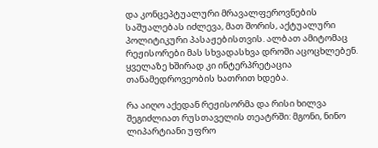და კონცეპტუალური მრავალფეროვნების საშუალებას იძლევა, მათ შორის, აქტუალური პოლიტიკური პასაჟებისთვის. ალბათ ამიტომაც რეჟისორები მას სხვადასხვა დროში აცოცხლებენ. ყველაზე ხშირად კი ინტერპრეტაცია თანამედროვეობის ხათრით ხდება.

რა აიღო აქედან რეჟისორმა და რისი ხილვა შეგიძლიათ რუსთაველის თეატრში: მგონი, ნინო ლიპარტიანი უფრო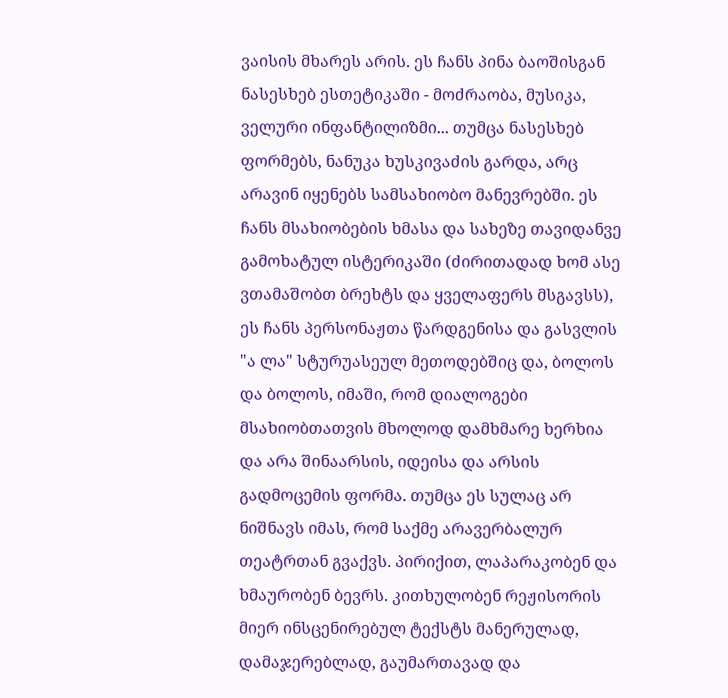ვაისის მხარეს არის. ეს ჩანს პინა ბაოშისგან ნასესხებ ესთეტიკაში - მოძრაობა, მუსიკა, ველური ინფანტილიზმი... თუმცა ნასესხებ ფორმებს, ნანუკა ხუსკივაძის გარდა, არც არავინ იყენებს სამსახიობო მანევრებში. ეს ჩანს მსახიობების ხმასა და სახეზე თავიდანვე გამოხატულ ისტერიკაში (ძირითადად ხომ ასე ვთამაშობთ ბრეხტს და ყველაფერს მსგავსს), ეს ჩანს პერსონაჟთა წარდგენისა და გასვლის "ა ლა" სტურუასეულ მეთოდებშიც და, ბოლოს და ბოლოს, იმაში, რომ დიალოგები მსახიობთათვის მხოლოდ დამხმარე ხერხია და არა შინაარსის, იდეისა და არსის გადმოცემის ფორმა. თუმცა ეს სულაც არ ნიშნავს იმას, რომ საქმე არავერბალურ თეატრთან გვაქვს. პირიქით, ლაპარაკობენ და ხმაურობენ ბევრს. კითხულობენ რეჟისორის მიერ ინსცენირებულ ტექსტს მანერულად, დამაჯერებლად, გაუმართავად და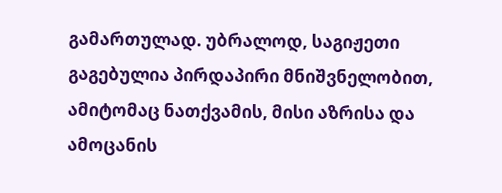გამართულად. უბრალოდ, საგიჟეთი გაგებულია პირდაპირი მნიშვნელობით, ამიტომაც ნათქვამის, მისი აზრისა და ამოცანის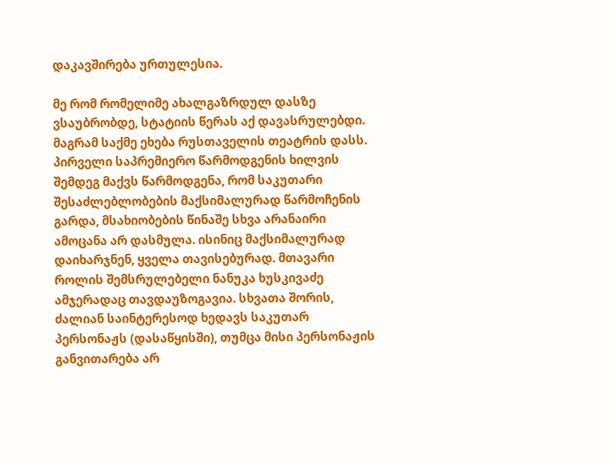დაკავშირება ურთულესია.

მე რომ რომელიმე ახალგაზრდულ დასზე ვსაუბრობდე, სტატიის წერას აქ დავასრულებდი. მაგრამ საქმე ეხება რუსთაველის თეატრის დასს. პირველი საპრემიერო წარმოდგენის ხილვის შემდეგ მაქვს წარმოდგენა, რომ საკუთარი შესაძლებლობების მაქსიმალურად წარმოჩენის გარდა, მსახიობების წინაშე სხვა არანაირი ამოცანა არ დასმულა. ისინიც მაქსიმალურად დაიხარჯნენ, ყველა თავისებურად. მთავარი როლის შემსრულებელი ნანუკა ხუსკივაძე ამჯერადაც თავდაუზოგავია. სხვათა შორის, ძალიან საინტერესოდ ხედავს საკუთარ პერსონაჟს (დასაწყისში), თუმცა მისი პერსონაჟის განვითარება არ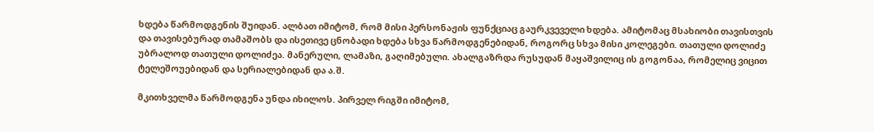ხდება წარმოდგენის შუიდან. ალბათ იმიტომ, რომ მისი პერსონაჟის ფუნქციაც გაურკვეველი ხდება. ამიტომაც მსახიობი თავისთვის და თავისებურად თამაშობს და ისეთივე ცნობადი ხდება სხვა წარმოდგენებიდან, როგორც სხვა მისი კოლეგები. თათული დოლიძე უბრალოდ თათული დოლიძეა. მანერული, ლამაზი, გაღიმებული. ახალგაზრდა რუსუდან მაყაშვილიც ის გოგონაა, რომელიც ვიცით ტელეშოუებიდან და სერიალებიდან და ა.შ.

მკითხველმა წარმოდგენა უნდა იხილოს. პირველ რიგში იმიტომ,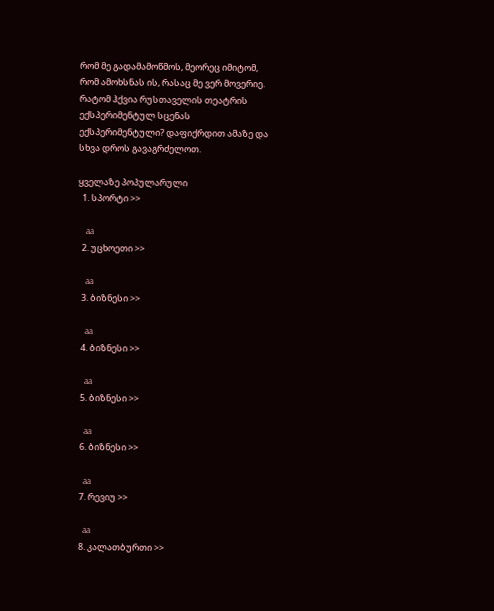რომ მე გადამამოწმოს, მეორეც იმიტომ, რომ ამოხსნას ის, რასაც მე ვერ მოვერიე. რატომ ჰქვია რუსთაველის თეატრის ექსპერიმენტულ სცენას ექსპერიმენტული? დაფიქრდით ამაზე და სხვა დროს გავაგრძელოთ.

ყველაზე პოპულარული
  1. სპორტი >>

    aa
  2. უცხოეთი >>

    aa
  3. ბიზნესი >>

    aa
  4. ბიზნესი >>

    aa
  5. ბიზნესი >>

    aa
  6. ბიზნესი >>

    aa
  7. რევიუ >>

    aa
  8. კალათბურთი >>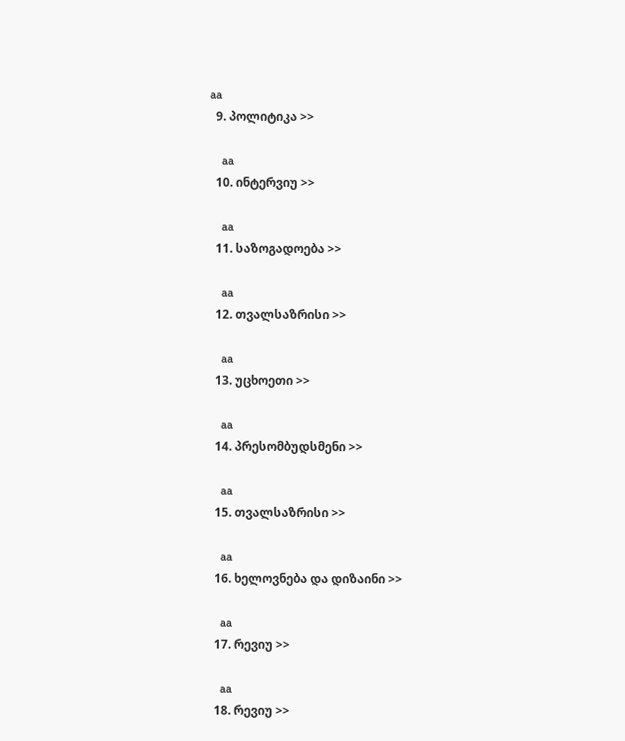aa
  9. პოლიტიკა >>

    aa
  10. ინტერვიუ >>

    aa
  11. საზოგადოება >>

    aa
  12. თვალსაზრისი >>

    aa
  13. უცხოეთი >>

    aa
  14. პრესომბუდსმენი >>

    aa
  15. თვალსაზრისი >>

    aa
  16. ხელოვნება და დიზაინი >>

    aa
  17. რევიუ >>

    aa
  18. რევიუ >>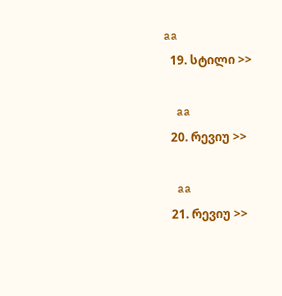aa
  19. სტილი >>

    aa
  20. რევიუ >>

    aa
  21. რევიუ >>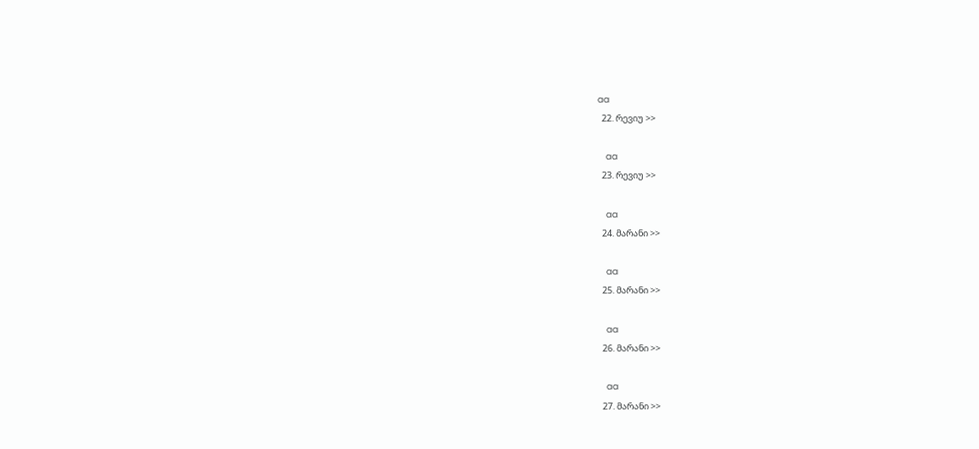aa
  22. რევიუ >>

    aa
  23. რევიუ >>

    aa
  24. მარანი >>

    aa
  25. მარანი >>

    aa
  26. მარანი >>

    aa
  27. მარანი >>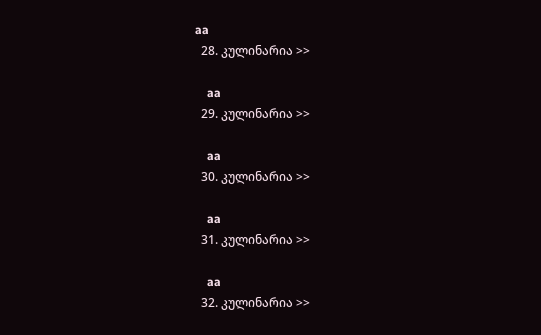aa
  28. კულინარია >>

    aa
  29. კულინარია >>

    aa
  30. კულინარია >>

    aa
  31. კულინარია >>

    aa
  32. კულინარია >>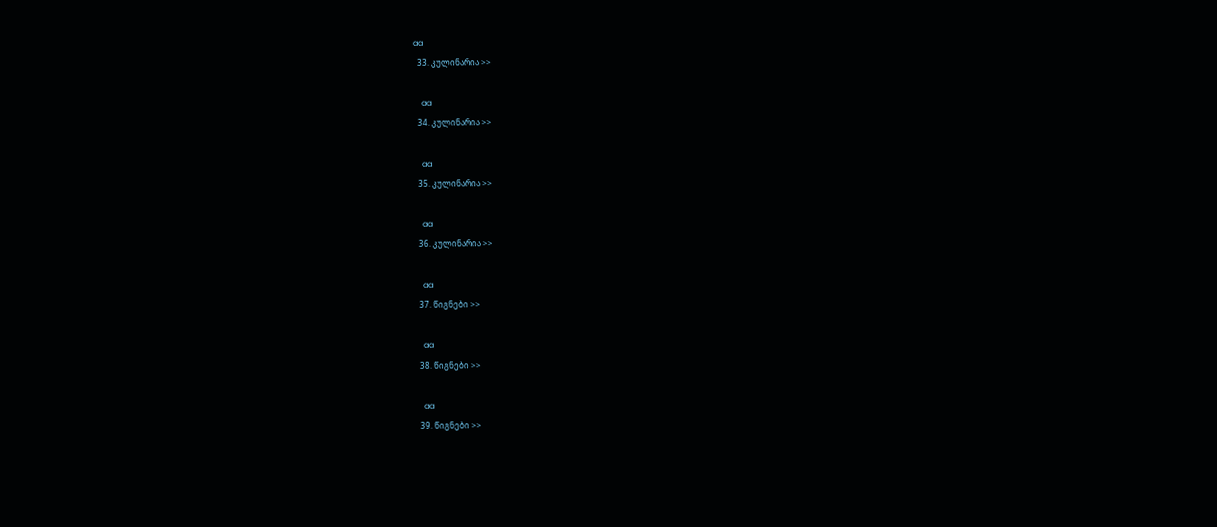aa
  33. კულინარია >>

    aa
  34. კულინარია >>

    aa
  35. კულინარია >>

    aa
  36. კულინარია >>

    aa
  37. წიგნები >>

    aa
  38. წიგნები >>

    aa
  39. წიგნები >>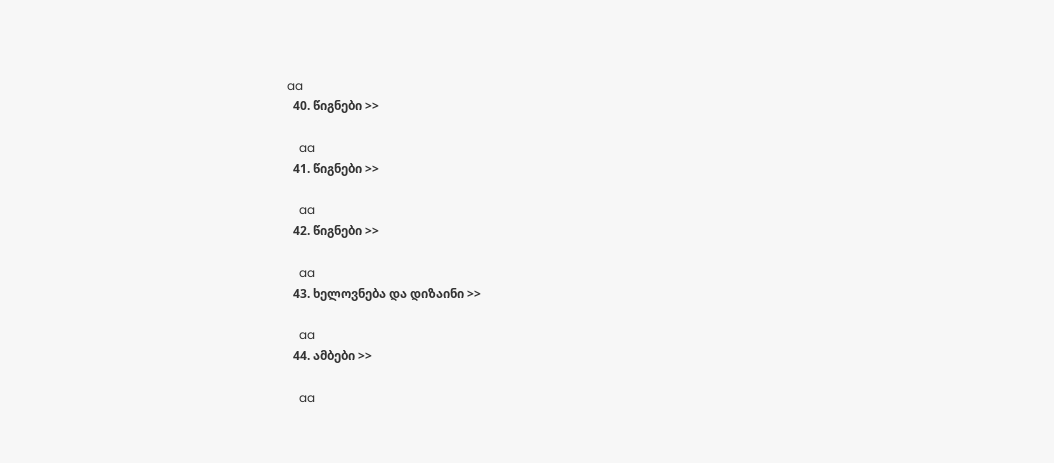aa
  40. წიგნები >>

    aa
  41. წიგნები >>

    aa
  42. წიგნები >>

    aa
  43. ხელოვნება და დიზაინი >>

    aa
  44. ამბები >>

    aa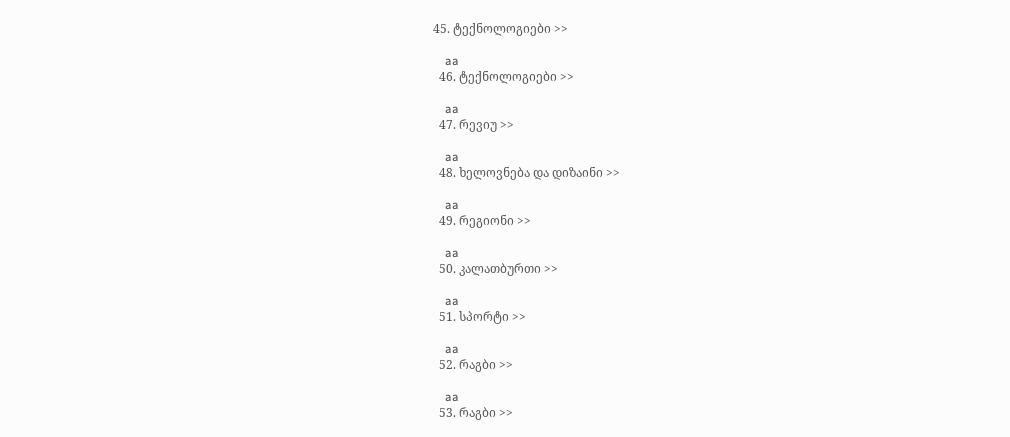45. ტექნოლოგიები >>

    aa
  46. ტექნოლოგიები >>

    aa
  47. რევიუ >>

    aa
  48. ხელოვნება და დიზაინი >>

    aa
  49. რეგიონი >>

    aa
  50. კალათბურთი >>

    aa
  51. სპორტი >>

    aa
  52. რაგბი >>

    aa
  53. რაგბი >>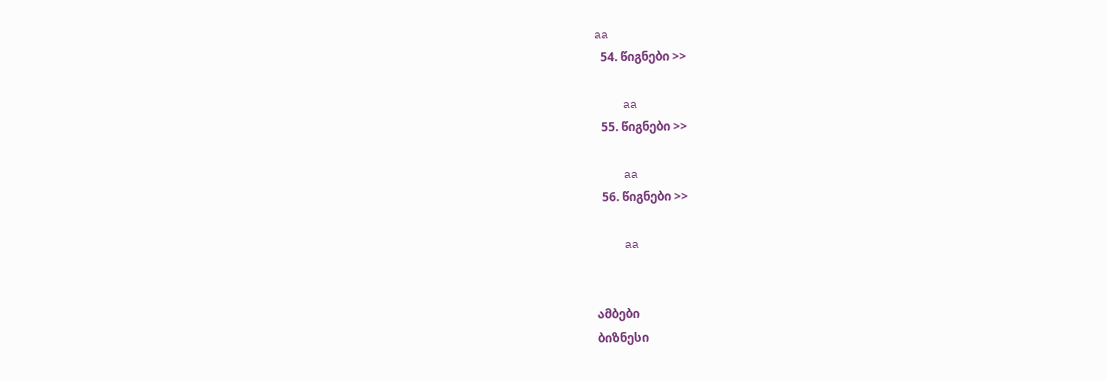aa
  54. წიგნები >>

    aa
  55. წიგნები >>

    aa
  56. წიგნები >>

    aa


ამბები
ბიზნესი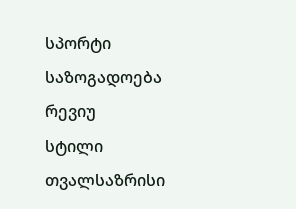სპორტი
საზოგადოება
რევიუ
სტილი
თვალსაზრისი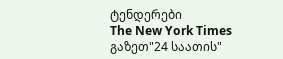ტენდერები
The New York Times
გაზეთ"24 საათის"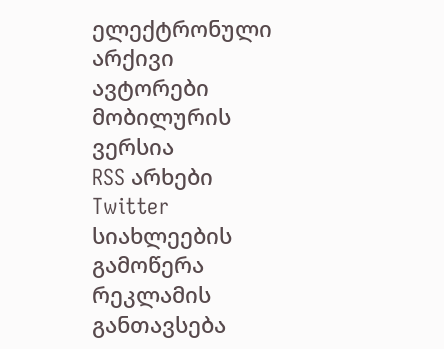ელექტრონული არქივი
ავტორები
მობილურის ვერსია
RSS არხები
Twitter
სიახლეების გამოწერა
რეკლამის განთავსება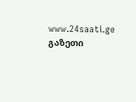www.24saati.ge
გაზეთი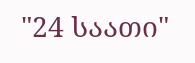"24 საათი"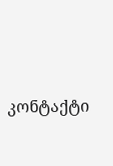კონტაქტი